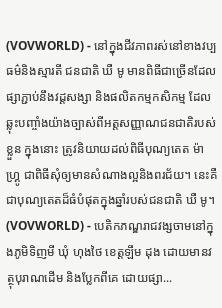(VOVWORLD) - នៅក្នុងជីវភាពរស់នៅខាងវប្បធម៌និងស្មារតី ជនជាតិ ឃឺ មូ មានពិធីជាច្រើនដែល ផ្សាភ្ជាប់នឹងវដ្តសង្សា និងផលិតកម្មកសិកម្ម ដែលឆ្លុះបញ្ចាំងយ៉ាងច្បាស់ពីអត្តសញ្ញាណជនជាតិរបស់ខ្លួន ក្នុងនោះ ត្រូវនិយាយដល់ពិធីបុណ្យតេត ម៉ា ហ្គ្រូ ជាពិធីសុំឲ្យមានសំណាងល្អនិងពរជ័យ។ នេះគឺជាបុណ្យតេតដ៏ធំបំផុតក្នុងឆ្នាំរបស់ជនជាតិ ឃឺ មូ។
(VOVWORLD) - បេតិកភណ្ឌរាជវង្សចាមនៅក្នុងភូមិទិញមី ឃុំ ហុងថៃ ខេត្តឡឹម ដុង ដោយមានវត្ថុបុរាណដើម និងប្លែកពីគេ ដោយផ្សា...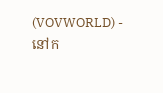(VOVWORLD) - នៅក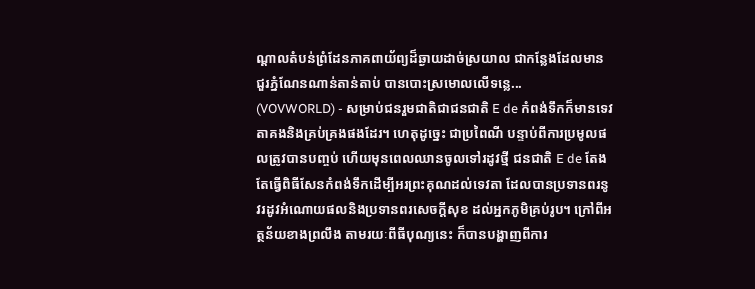ណ្តាលតំបន់ព្រំដែនភាគពាយ័ព្យដ៏ឆ្ងាយដាច់ស្រយាល ជាកន្លែងដែលមាន ជួរភ្នំណែនណាន់តាន់តាប់ បានបោះស្រមោលលើទន្លេ...
(VOVWORLD) - សម្រាប់ជនរួមជាតិជាជនជាតិ E de កំពង់ទឹកក៏មានទេវតាគងនិងគ្រប់គ្រងផងដែរ។ ហេតុដូច្នេះ ជាប្រពៃណី បន្ទាប់ពីការប្រមូលផលត្រូវបានបញ្ចប់ ហើយមុនពេលឈានចូលទៅរដូវថ្មី ជនជាតិ E de តែងតែធ្វើពិធីសែនកំពង់ទឹកដើម្បីអរព្រះគុណដល់ទេវតា ដែលបានប្រទានពរនូវរដូវអំណោយផលនិងប្រទានពរសេចក្តីសុខ ដល់អ្នកភូមិគ្រប់រូប។ ក្រៅពីអត្ថន័យខាងព្រលឹង តាមរយៈពីធីបុណ្យនេះ ក៏បានបង្ហាញពីការ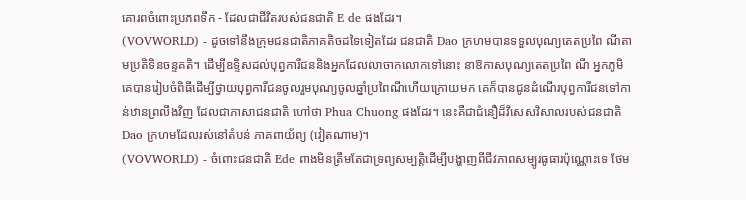គោរពចំពោះប្រភពទឹក - ដែលជាជីវិតរបស់ជនជាតិ E de ផងដែរ។
(VOVWORLD) - ដូចទៅនឹងក្រុមជនជាតិភាគតិចដទៃទៀតដែរ ជនជាតិ Dao ក្រហមបានទទួលបុណ្យតេតប្រពៃ ណីតាមប្រតិទិនចន្ទគតិ។ ដើម្បីឧទ្ទិសដល់បុព្វការីជននិងអ្នកដែលលាចាកលោកទៅនោះ នាឱកាសបុណ្យតេតប្រពៃ ណី អ្នកភូមិគេបានរៀបចំពិធីដើម្បីថ្វាយបុព្វការីជនចូលរួមបុណ្យចូលឆ្នាំប្រពៃណីហើយក្រោយមក គេក៏បានជូនដំណើរបុព្វការីជនទៅកាន់ឋានព្រលឹងវិញ ដែលជាភាសាជនជាតិ ហៅថា Phua Chuong ផងដែរ។ នេះគឺជាជំនឿដ៏វិសេសវិសាលរបស់ជនជាតិ Dao ក្រហមដែលរស់នៅតំបន់ ភាគពាយ័ព្យ (វៀតណាម)។
(VOVWORLD) - ចំពោះជនជាតិ Ede ពាងមិនត្រឹមតែជាទ្រព្យសម្បត្តិដើម្បីបង្ហាញពីជីវភាពសម្បូរធូធារប៉ុណ្ណោះទេ ថែម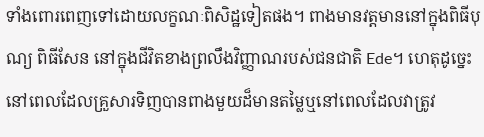ទាំងពោរពេញទៅដោយលក្ខណៈពិសិដ្ឋទៀតផង។ ពាងមានវត្តមាននៅក្នុងពិធីបុណ្យ ពិធីសែន នៅក្នុងជីវិតខាងព្រលឹងវិញ្ញាណរបស់ជនជាតិ Ede។ ហេតុដូច្នេះ នៅពេលដែលគ្រួសារទិញបានពាងមួយដ៏មានតម្លៃឬនៅពេលដែលវាត្រូវ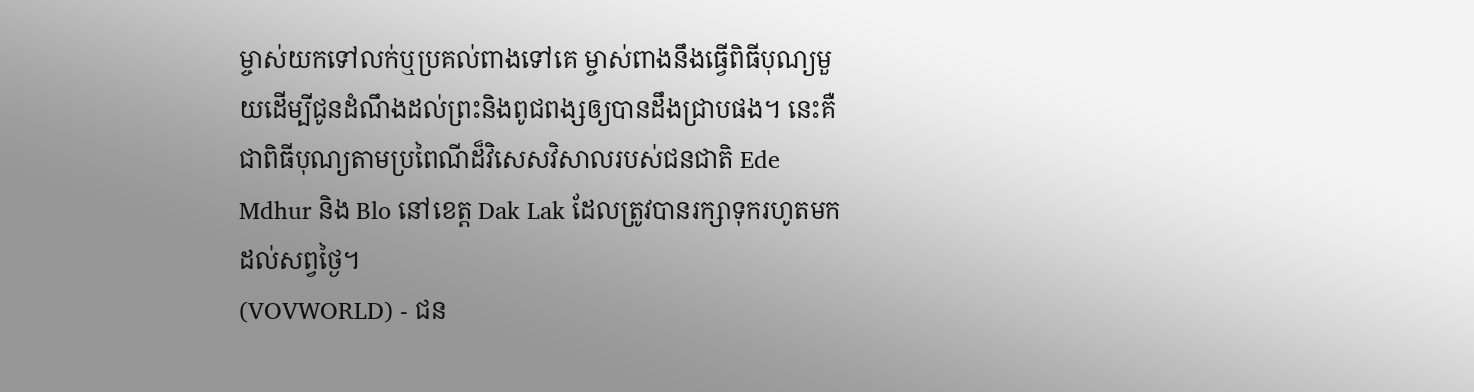ម្ចាស់យកទៅលក់ឬប្រគល់ពាងទៅគេ ម្ចាស់ពាងនឹងធ្វើពិធីបុណ្យមួយដើម្បីជូនដំណឹងដល់ព្រះនិងពូជពង្សឲ្យបានដឹងជ្រាបផង។ នេះគឺជាពិធីបុណ្យតាមប្រពៃណីដ៏វិសេសវិសាលរបស់ជនជាតិ Ede Mdhur និង Blo នៅខេត្ត Dak Lak ដែលត្រូវបានរក្សាទុករហូតមកដល់សព្វថ្ងៃ។
(VOVWORLD) - ជន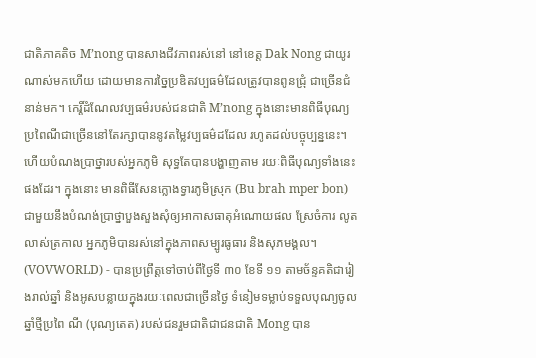ជាតិភាគតិច M’nong បានសាងជីវភាពរស់នៅ នៅខេត្ត Dak Nong ជាយូរណាស់មកហើយ ដោយមានការច្នៃប្រឌិតវប្បធម៌ដែលត្រូវបានពូនជ្រុំ ជាច្រើនជំនាន់មក។ កេរ្តិ៍ដំណែលវប្បធម៌របស់ជនជាតិ M’nong ក្នុងនោះមានពិធីបុណ្យប្រពៃណីជាច្រើននៅតែរក្សាបាននូវតម្លៃវប្បធម៌ដដែល រហូតដល់បច្ចុប្បន្ននេះ។ ហើយបំណងប្រាថ្នារបស់អ្នកភូមិ សុទ្ធតែបានបង្ហាញតាម រយៈពិធីបុណ្យទាំងនេះផងដែរ។ ក្នុងនោះ មានពិធីសែនក្លោងទ្វារភូមិស្រុក (Bu brah mper bon) ជាមួយនឹងបំណង់ប្រាថ្នាបួងសួងសុំឲ្យអាកាសធាតុអំណោយផល ស្រែចំការ លូតលាស់ត្រកាល អ្នកភូមិបានរស់នៅក្នុងភាពសម្បូរធូធារ និងសុភមង្គល។
(VOVWORLD) - បានប្រព្រឹត្តទៅចាប់ពីថ្ងៃទី ៣០ ខែទី ១១ តាមច័ន្ទគតិជារៀងរាល់ឆ្នាំ និងអូសបន្លាយក្នុងរយៈពេលជាច្រើនថ្ងៃ ទំនៀមទម្លាប់ទទួលបុណ្យចូលឆ្នាំថ្មីប្រពៃ ណី (បុណ្យតេត) របស់ជនរួមជាតិជាជនជាតិ Mong បាន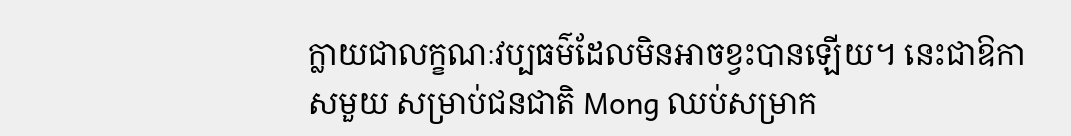ក្លាយជាលក្ខណៈវប្បធម៌ដែលមិនអាចខ្វះបានឡើយ។ នេះជាឱកាសមួយ សម្រាប់ជនជាតិ Mong ឈប់សម្រាក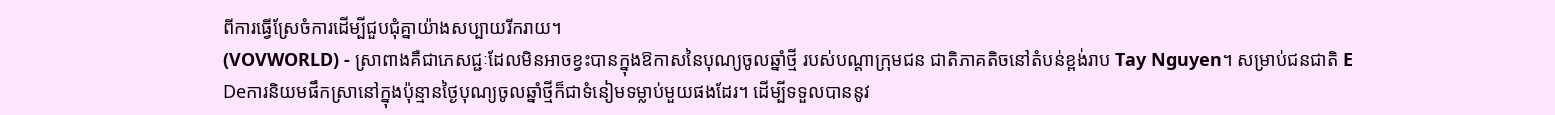ពីការធ្វើស្រែចំការដើម្បីជួបជុំគ្នាយ៉ាងសប្បាយរីករាយ។
(VOVWORLD) - ស្រាពាងគឺជាភេសជ្ជៈដែលមិនអាចខ្វះបានក្នុងឱកាសនៃបុណ្យចូលឆ្នាំថ្មី របស់បណ្តាក្រុមជន ជាតិភាគតិចនៅតំបន់ខ្ពង់រាប Tay Nguyen។ សម្រាប់ជនជាតិ E Deការនិយមផឹកស្រានៅក្នុងប៉ុន្មានថ្ងៃបុណ្យចូលឆ្នាំថ្មីក៏ជាទំនៀមទម្លាប់មួយផងដែរ។ ដើម្បីទទួលបាននូវ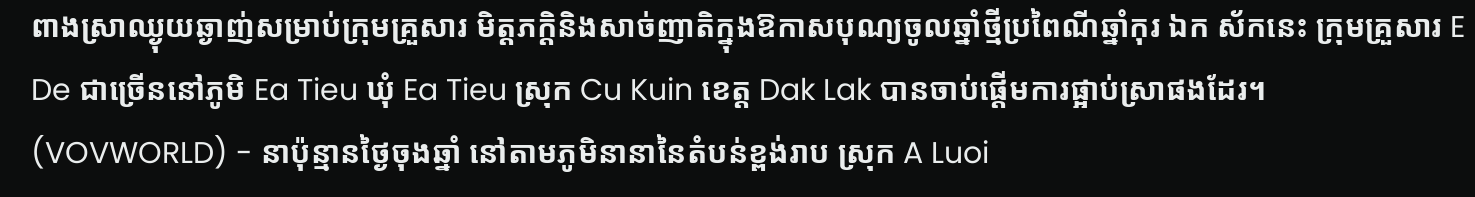ពាងស្រាឈ្ងុយឆ្ងាញ់សម្រាប់ក្រុមគ្រួសារ មិត្តភក្តិនិងសាច់ញាតិក្នុងឱកាសបុណ្យចូលឆ្នាំថ្មីប្រពៃណីឆ្នាំកុរ ឯក ស័កនេះ ក្រុមគ្រួសារ E De ជាច្រើននៅភូមិ Ea Tieu ឃុំ Ea Tieu ស្រុក Cu Kuin ខេត្ត Dak Lak បានចាប់ផ្តើមការផ្អាប់ស្រាផងដែរ។
(VOVWORLD) - នាប៉ុន្មានថ្ងៃចុងឆ្នាំ នៅតាមភូមិនានានៃតំបន់ខ្ពង់រាប ស្រុក A Luoi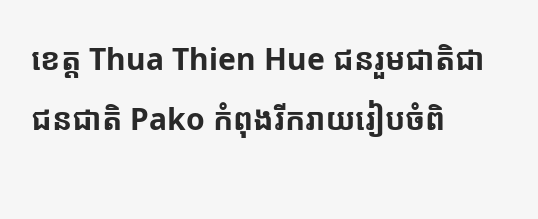ខេត្ត Thua Thien Hue ជនរួមជាតិជាជនជាតិ Pako កំពុងរីករាយរៀបចំពិ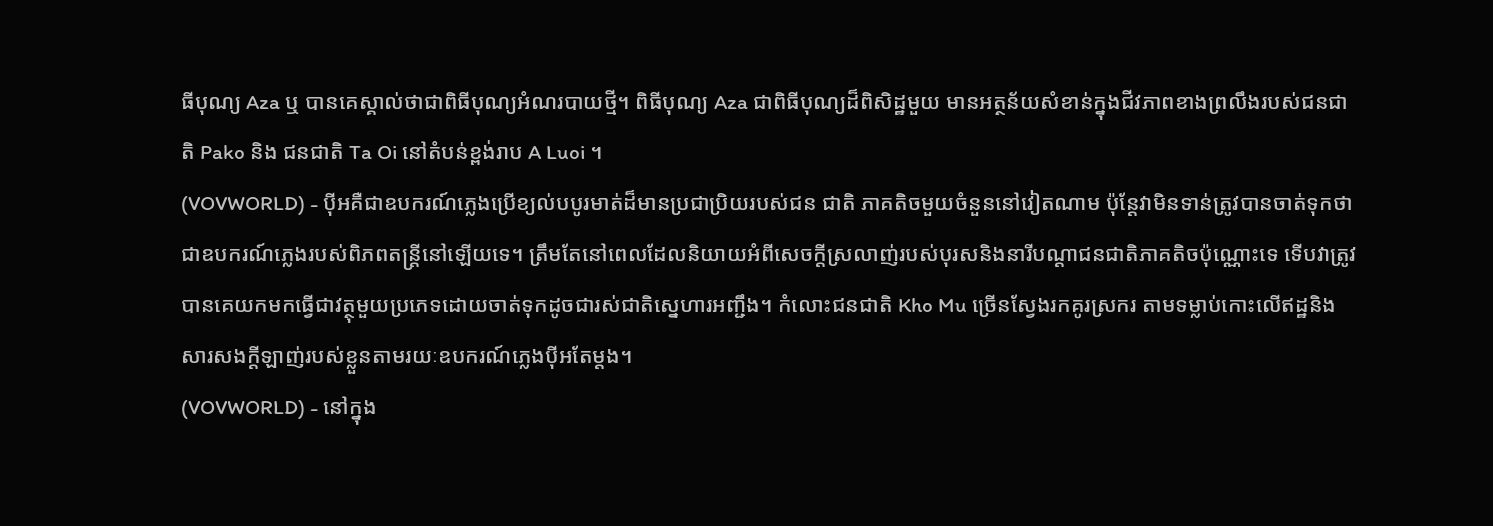ធីបុណ្យ Aza ឬ បានគេស្គាល់ថាជាពិធីបុណ្យអំណរបាយថ្មី។ ពិធីបុណ្យ Aza ជាពិធីបុណ្យដ៏ពិសិដ្ឋមួយ មានអត្ថន័យសំខាន់ក្នុងជីវភាពខាងព្រលឹងរបស់ជនជាតិ Pako និង ជនជាតិ Ta Oi នៅតំបន់ខ្ពង់រាប A Luoi ។
(VOVWORLD) - ប៉ីអគឺជាឧបករណ៍ភ្លេងប្រើខ្យល់បបូរមាត់ដ៏មានប្រជាប្រិយរបស់ជន ជាតិ ភាគតិចមួយចំនួននៅវៀតណាម ប៉ុន្តែវាមិនទាន់ត្រូវបានចាត់ទុកថាជាឧបករណ៍ភ្លេងរបស់ពិភពតន្ត្រីនៅឡើយទេ។ ត្រឹមតែនៅពេលដែលនិយាយអំពីសេចក្តីស្រលាញ់របស់បុរសនិងនារីបណ្តាជនជាតិភាគតិចប៉ុណ្ណោះទេ ទើបវាត្រូវបានគេយកមកធ្វើជាវត្ថុមួយប្រភេទដោយចាត់ទុកដូចជារស់ជាតិស្នេហារអញ្ជឹង។ កំលោះជនជាតិ Kho Mu ច្រើនស្វែងរកគូរស្រករ តាមទម្លាប់កោះលើឥដ្ឋនិងសារសងក្តីឡាញ់របស់ខ្លួនតាមរយៈឧបករណ៍ភ្លេងប៉ីអតែម្តង។
(VOVWORLD) - នៅក្នុង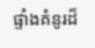ផ្ទាំងគំនូរដ៏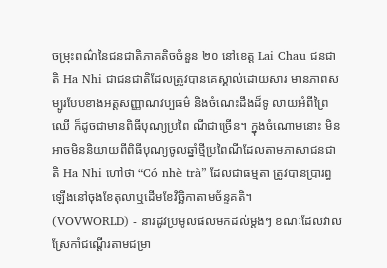ចម្រុះពណ៌នៃជនជាតិភាគតិចចំនួន ២០ នៅខេត្ត Lai Chau ជនជាតិ Ha Nhi ជាជនជាតិដែលត្រូវបានគេស្គាល់ដោយសារ មានភាពសម្បូរបែបខាងអត្តសញ្ញាណវប្បធម៌ និងចំណេះដឹងដ៏ទូ លាយអំពីព្រៃឈើ ក៏ដូចជាមានពិធីបុណ្យប្រពៃ ណីជាច្រើន។ ក្នុងចំណោមនោះ មិនអាចមិននិយាយពីពិធីបុណ្យចូលឆ្នាំថ្មីប្រពៃណីដែលតាមភាសាជនជាតិ Ha Nhi ហៅថា “Có nhè trà” ដែលជាធម្មតា ត្រូវបានប្រារព្ធឡើងនៅចុងខែតុលាឬដើមខែវិច្ឆិកាតាមច័ន្ទគតិ។
(VOVWORLD) - នារដូវប្រមូលផលមកដល់ម្តងៗ ខណៈដែលវាលស្រែកាំជណ្តើរតាមជម្រា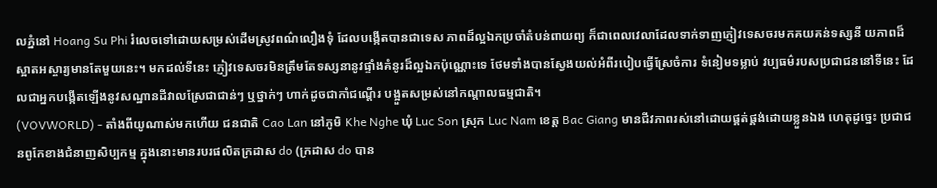លភ្នំនៅ Hoang Su Phi រំលេចទៅដោយសម្រស់ដើមស្រូវពណ៌លឿងទុំ ដែលបង្កើតបានជាទេស ភាពដ៏ល្អឯកប្រចាំតំបន់ពាយព្យ ក៏ជាពេលវេលាដែលទាក់ទាញភ្ញៀវទេសចរមកគយគន់ទស្សនី យភាពដ៏ស្អាតអស្ចារ្យមានតែមួយនេះ។ មកដល់ទីនេះ ភ្ញៀវទេសចរមិនត្រឹមតែទស្សនានូវផ្ទាំងគំនូរដ៏ល្អឯកប៉ុណ្ណោះទេ ថែមទាំងបានស្វែងយល់អំពីរបៀបធ្វើស្រែចំការ ទំនៀមទម្លាប់ វប្បធម៌របសប្រជាជននៅទីនេះ ដែលជាអ្នកបង្កើតឡើងនូវសណ្ឋានដីវាលស្រែជាជាន់ៗ ឬថ្នាក់ៗ ហាក់ដូចជាកាំជណ្តើរ បង្អួតសម្រស់នៅកណ្តាលធម្មជាតិ។
(VOVWORLD) - តាំងពីយូណាស់មកហើយ ជនជាតិ Cao Lan នៅភូមិ Khe Nghe ឃុំ Luc Son ស្រុក Luc Nam ខេត្ត Bac Giang មានជីវភាពរស់នៅដោយផ្គត់ផ្គង់ដោយខ្លួនឯង ហេតុដូច្នេះ ប្រជាជនពូកែខាងជំនាញសិប្បកម្ម ក្នុងនោះមានរបរផលិតក្រដាស do (ក្រដាស do បាន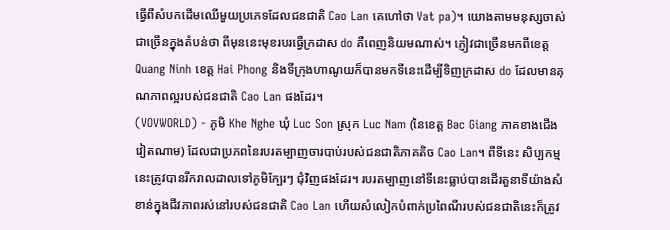ធ្វើពីសំបកដើមឈើមួយប្រភេទដែលជនជាតិ Cao Lan គេហៅថា Vat pa)។ យោងតាមមនុស្សចាស់ជាច្រើនក្នុងតំបន់ថា ពីមុននេះមុខរបរធ្វើក្រដាស do គឺពេញនិយមណាស់។ ភ្ញៀវជាច្រើនមកពីខេត្ត Quang Ninh ខេត្ត Hai Phong និងទីក្រុងហាណូយក៏បានមកទីនេះដើម្បីទិញក្រដាស do ដែលមានគុណភាពល្អរបស់ជនជាតិ Cao Lan ផងដែរ។
(VOVWORLD) - ភូមិ Khe Nghe ឃុំ Luc Son ស្រុក Luc Nam (នៃខេត្ត Bac Giang ភាគខាងជើងវៀតណាម) ដែលជាប្រភពនៃរបរតម្បាញចារបាប់របស់ជនជាតិភាគតិច Cao Lan។ ពីទីនេះ សិប្បកម្មនេះត្រូវបានរីករាលដាលទៅភូមិក្បែរៗ ជុំវិញផងដែរ។ របរតម្បាញនៅទីនេះធ្លាប់បានដើរតួនាទីយ៉ាងសំខាន់ក្នុងជីវភាពរស់នៅរបស់ជនជាតិ Cao Lan ហើយសំលៀកបំពាក់ប្រពៃណីរបស់ជនជាតិនេះក៏ត្រូវ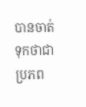បានចាត់ទុកថាជាប្រភព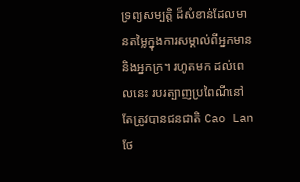ទ្រព្យសម្បត្តិ ដ៏សំខាន់ដែលមានតម្លៃក្នុងការសម្គាល់ពីអ្នកមាននិងអ្នកក្រ។ រហូតមក ដល់ពេលនេះ របរត្បាញប្រពៃណីនៅតែត្រូវបានជនជាតិ Cao Lan ថែ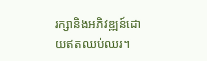រក្សានិងអភិវឌ្ឍន៍ដោយឥតឈប់ឈរ។